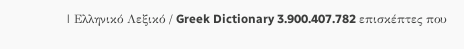| Ελληνικό Λεξικό / Greek Dictionary 3.900.407.782 επισκέπτες που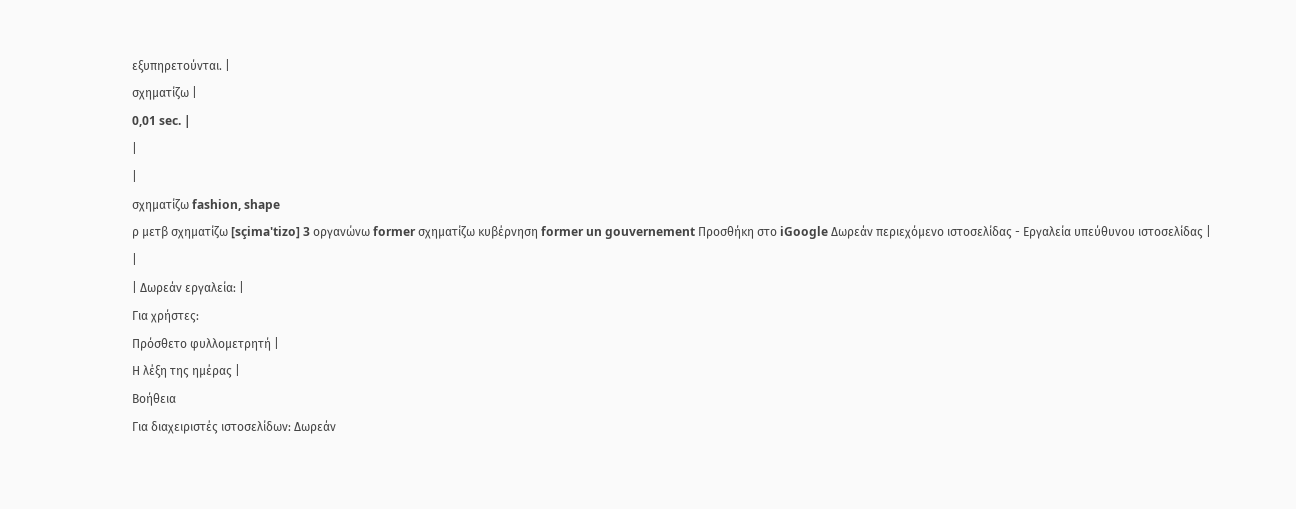εξυπηρετούνται. |
σχηματίζω |
0,01 sec. |
|
|
σχηματίζω fashion, shape
ρ μετβ σχηματίζω [sçima'tizo] 3 οργανώνω former σχηματίζω κυβέρνηση former un gouvernement Προσθήκη στο iGoogle Δωρεάν περιεχόμενο ιστοσελίδας - Εργαλεία υπεύθυνου ιστοσελίδας |
|
| Δωρεάν εργαλεία: |
Για χρήστες:
Πρόσθετο φυλλομετρητή |
Η λέξη της ημέρας |
Βοήθεια
Για διαχειριστές ιστοσελίδων: Δωρεάν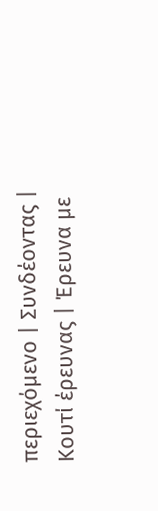περιεχόμενο | Συνδέοντας | Κουτί έρευνας | Έρευνα με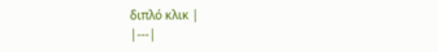διπλό κλικ |
|---|